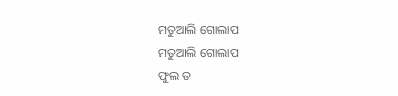ମତୁଆଲି ଗୋଲାପ
ମତୁଆଲି ଗୋଲାପ
ଫୁଲ ତ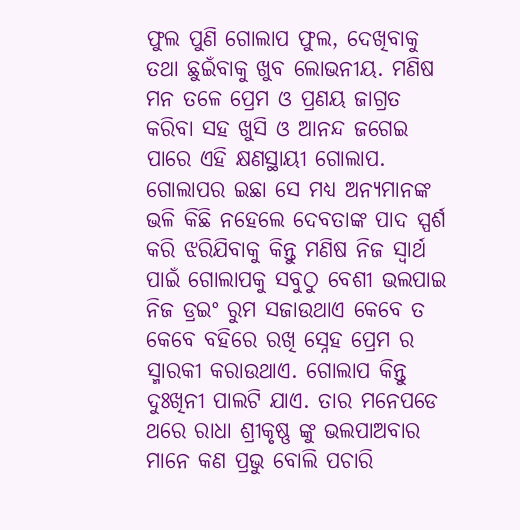ଫୁଲ ପୁଣି ଗୋଲାପ ଫୁଲ, ଦେଖିବାକୁ ତଥା ଛୁଇଁବାକୁ ଖୁବ ଲୋଭନୀୟ. ମଣିଷ ମନ ତଳେ ପ୍ରେମ ଓ ପ୍ରଣୟ ଜାଗ୍ରତ କରିବା ସହ ଖୁସି ଓ ଆନନ୍ଦ ଜଗେଇ ପାରେ ଏହି କ୍ଷଣସ୍ଥାୟୀ ଗୋଲାପ. ଗୋଲାପର ଇଛା ସେ ମଧ୍ୟ ଅନ୍ୟମାନଙ୍କ ଭଳି କିଛି ନହେଲେ ଦେବତାଙ୍କ ପାଦ ସ୍ପର୍ଶ କରି ଝରିଯିବାକୁ କିନ୍ତୁ ମଣିଷ ନିଜ ସ୍ୱାର୍ଥ ପାଇଁ ଗୋଲାପକୁ ସବୁଠୁ ବେଶୀ ଭଲପାଇ ନିଜ ଡ୍ରଇଂ ରୁମ ସଜାଉଥାଏ କେବେ ତ କେବେ ବହିରେ ରଖି ସ୍ନେହ ପ୍ରେମ ର ସ୍ମାରକୀ କରାଉଥାଏ. ଗୋଲାପ କିନ୍ତୁ ଦୁଃଖିନୀ ପାଲଟି ଯାଏ. ତାର ମନେପଡେ ଥରେ ରାଧା ଶ୍ରୀକୃଷ୍ଣ ଙ୍କୁ ଭଲପାଅବାର ମାନେ କଣ ପ୍ରଭୁ ବୋଲି ପଚାରି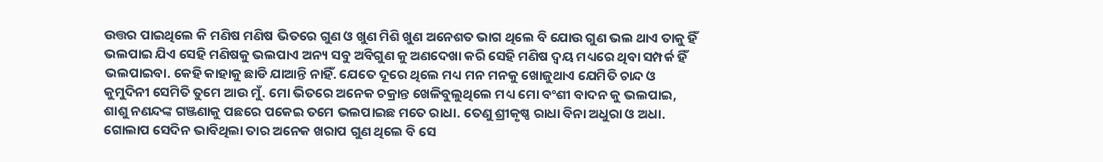ଉତ୍ତର ପାଇଥିଲେ କି ମଣିଷ ମଣିଷ ଭିତରେ ଗୁଣ ଓ ଖୁଣ ମିଶି ଖୁଣ ଅନେଶତ ଭାଗ ଥିଲେ ବି ଯୋଉ ଗୁଣ ଭଲ ଥାଏ ତାକୁ ହିଁ ଭଲପାଇ ଯିଏ ସେହି ମଣିଷକୁ ଭଲପାଏ ଅନ୍ୟ ସବୁ ଅବିଗୁଣ କୁ ଅଣଦେଖା କରି ସେହି ମଣିଷ ଦ୍ବୟ ମଧ୍ୟରେ ଥିବା ସମ୍ପର୍କ ହିଁ ଭଲପାଇବା. କେହି କାହାକୁ ଛାଡି ଯାଆନ୍ତି ନାହିଁ. ଯେତେ ଦୂରେ ଥିଲେ ମଧ୍ୟ ମନ ମନକୁ ଖୋଜୁଥାଏ ଯେମିତି ଚାନ୍ଦ ଓ କୁମୁଦିନୀ ସେମିତି ତୁମେ ଆଉ ମୁଁ. ମୋ ଭିତରେ ଅନେକ ଚକ୍ରାନ୍ତ ଖେଳିବୁଲୁଥିଲେ ମଧ୍ୟ ମୋ ବଂଶୀ ବାଦନ କୁ ଭଲପାଇ, ଶାଶୁ ନଣନ୍ଦଙ୍କ ଗଞ୍ଜଣାକୁ ପଛରେ ପକେଇ ତମେ ଭଲପାଇଛ ମତେ ରାଧା. ତେଣୁ ଶ୍ରୀକୃଷ୍ଣ ରାଧା ବିନା ଅଧୁରା ଓ ଅଧା. ଗୋଲାପ ସେଦିନ ଭାବିଥିଲା ତାର ଅନେକ ଖରାପ ଗୁଣ ଥିଲେ ବି ସେ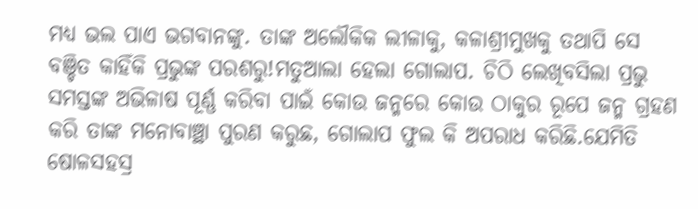ମଧ୍ୟ ଭଲ ପାଏ ଭଗବାନଙ୍କୁ. ତାଙ୍କ ଅଲୌକିକ ଲୀଳାକୁ, କଳାଶ୍ରୀମୁଖକୁ ତଥାପି ସେ ବଞ୍ଚିତ କାହିଁକି ପ୍ରଭୁଙ୍କ ପରଶରୁ!ମତୁଆଲା ହେଲା ଗୋଲାପ. ଚିଠି ଲେଖିବସିଲା ପ୍ରଭୁ ସମସ୍ତଙ୍କ ଅଭିଳାଷ ପୂର୍ଣ୍ଣ କରିବା ପାଇଁ କୋଉ ଜନ୍ମରେ କୋଉ ଠାକୁର ରୂପେ ଜନ୍ମ ଗ୍ରହଣ କରି ତାଙ୍କ ମନୋବାଞ୍ଛା ପୁରଣ କରୁଛ, ଗୋଲାପ ଫୁଲ କି ଅପରାଧ କରିଛି.ଯେମିତି ଷୋଳସହସ୍ର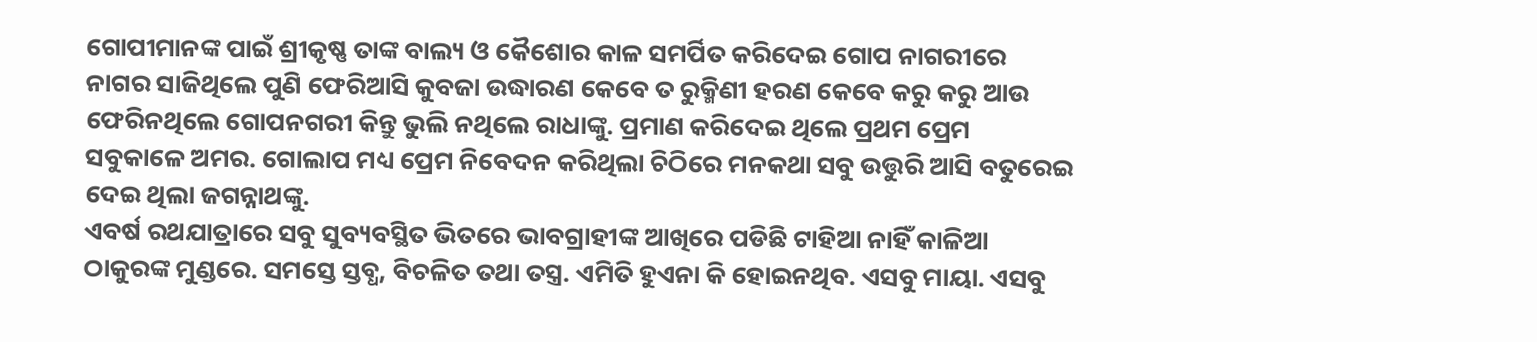ଗୋପୀମାନଙ୍କ ପାଇଁ ଶ୍ରୀକୃଷ୍ଣ ତାଙ୍କ ବାଲ୍ୟ ଓ କୈଶୋର କାଳ ସମର୍ପିତ କରିଦେଇ ଗୋପ ନାଗରୀରେ ନାଗର ସାଜିଥିଲେ ପୁଣି ଫେରିଆସି କୁବଜା ଉଦ୍ଧାରଣ କେବେ ତ ରୁକ୍ମିଣୀ ହରଣ କେବେ କରୁ କରୁ ଆଉ ଫେରିନଥିଲେ ଗୋପନଗରୀ କିନ୍ତୁ ଭୁଲି ନଥିଲେ ରାଧାଙ୍କୁ. ପ୍ରମାଣ କରିଦେଇ ଥିଲେ ପ୍ରଥମ ପ୍ରେମ ସବୁକାଳେ ଅମର. ଗୋଲାପ ମଧ୍ୟ ପ୍ରେମ ନିବେଦନ କରିଥିଲା ଚିଠିରେ ମନକଥା ସବୁ ଉତ୍ତୁରି ଆସି ବତୁରେଇ ଦେଇ ଥିଲା ଜଗନ୍ନାଥଙ୍କୁ.
ଏବର୍ଷ ରଥଯାତ୍ରାରେ ସବୁ ସୁବ୍ୟବସ୍ଥିତ ଭିତରେ ଭାବଗ୍ରାହୀଙ୍କ ଆଖିରେ ପଡିଛି ଟାହିଆ ନାହିଁ କାଳିଆ ଠାକୁରଙ୍କ ମୁଣ୍ଡରେ. ସମସ୍ତେ ସ୍ତବ୍ଧ, ବିଚଳିତ ତଥା ତସ୍ତ୍ର. ଏମିତି ହୁଏନା କି ହୋଇନଥିବ. ଏସବୁ ମାୟା. ଏସବୁ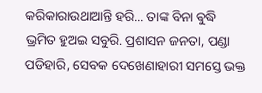କରିକାରାଉଥାଆନ୍ତି ହରି... ତାଙ୍କ ବିନା ଵୁଦ୍ଧି ଭ୍ରମିତ ହୁଅଇ ସବୁରି. ପ୍ରଶାସନ ଜନତା, ପଣ୍ଡା ପଡିହାରି, ସେବକ ଦେଖେଣାହାରୀ ସମସ୍ତେ ଭକ୍ତ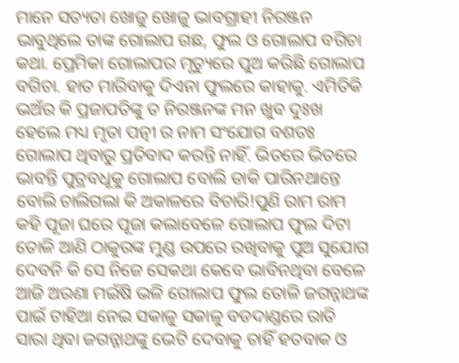ମାନେ ସତ୍ୟତା ଖୋଜୁ ଖୋଜୁ ଭାବଗ୍ରାହୀ ନିରଞ୍ଜନ ଭାବୁଥିଲେ ତାଙ୍କ ଗୋଲାପ ଗଛ, ଫୁଲ ଓ ଗୋଲାପ ବଗିଚା କଥା. ପ୍ରେମିକା ଗୋଲାପର ମୃତ୍ୟୁରେ ପୁଅ କରିଛି ଗୋଲାପ ବଗିଚା. ହାତ ମାରିବାକୁ ଦିଏନା ଫୁଲରେ କାହାକୁ. ଏମିତିକି ଭଅଁର କି ପ୍ରଜାପତିଙ୍କୁ ତ ନିରଞ୍ଜନଙ୍କ ମନ ଖୁବ ଦୁଃଖ ହେଲେ ମଧ୍ୟ ମୃତା ପତ୍ନୀ ର ନାମ ସଂଯୋଗ ବଶତଃ ଗୋଲାପ ଥିବାରୁ ପ୍ରତିବାଦ କରନ୍ତି ନାହିଁ. ଭିତରେ ଭିତରେ ଭାବନ୍ତି ପୁତ୍ରବଧୂକୁ ଗୋଲାପ ବୋଲି ଡାକି ପାରିନଥାନ୍ତେ ବୋଲି ଚାଲିଗଲା କି ଅକାଳରେ ବିଚାରି!ପୁଣି ରାମ ରାମ କହି ପୂଜା ଘରେ ପୂଜା କଲାବେଳେ ଗୋଲାପ ଫୁଲ ଦିଟା ତୋଳି ଆଣି ଠାକୁରଙ୍କ ମୁଣ୍ଡ ଉପରେ ରଖିବାକୁ ପୁଅ ସୁଯୋଗ ଦେବନି କି ସେ ନିଜେ ସେକଥା କେବେ ଭାବିନଥିବା ବେଳେ ଆଜି ଅରଣା ମଇଁଷି ଭଳି ଗୋଲାପ ଫୁଲ ତୋଳି ଜଗନ୍ନାଥଙ୍କ ପାଇଁ ଟାହିଆ ନେଇ ସକାଳୁ ସକାଳୁ ବଡଦାଣ୍ଡରେ ରାତି ସାରା ଥିବା ଜଗନ୍ନାଥଙ୍କୁ ଭେଟି ଦେବାକୁ ଚାହିଁ ହତବାକ ଓ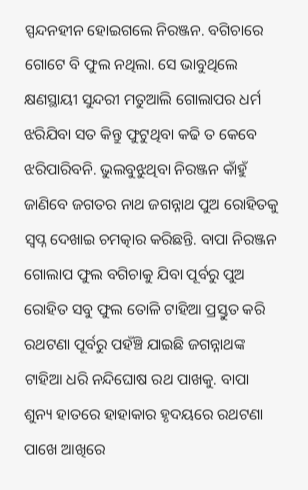ସ୍ପନ୍ଦନହୀନ ହୋଇଗଲେ ନିରଞ୍ଜନ. ବଗିଚାରେ ଗୋଟେ ବି ଫୁଲ ନଥିଲା. ସେ ଭାବୁଥିଲେ କ୍ଷଣସ୍ଥାୟୀ ସୁନ୍ଦରୀ ମତୁଆଲି ଗୋଲାପର ଧର୍ମ ଝରିଯିବା ସତ କିନ୍ତୁ ଫୁଟୁଥିବା କଢି ତ କେବେ ଝରିପାରିବନି. ଭୁଲବୁଝୁଥିବା ନିରଞ୍ଜନ କାଁହୁଁ ଜାଣିବେ ଜଗତର ନାଥ ଜଗନ୍ନାଥ ପୁଅ ରୋହିତକୁ ସ୍ବପ୍ନ ଦେଖାଇ ଚମତ୍କାର କରିଛନ୍ତି. ବାପା ନିରଞ୍ଜନ ଗୋଲାପ ଫୁଲ ବଗିଚାକୁ ଯିବା ପୂର୍ବରୁ ପୁଅ ରୋହିତ ସବୁ ଫୁଲ ତୋଳି ଟାହିଆ ପ୍ରସ୍ତୁତ କରି ରଥଟଣା ପୂର୍ବରୁ ପହଁଞ୍ଚି ଯାଇଛି ଜଗନ୍ନାଥଙ୍କ ଟାହିଆ ଧରି ନନ୍ଦିଘୋଷ ରଥ ପାଖକୁ. ବାପା ଶୁନ୍ୟ ହାତରେ ହାହାକାର ହୃଦୟରେ ରଥଟଣା ପାଖେ ଆଖିରେ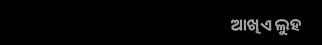ଆଖିଏ ଲୁହ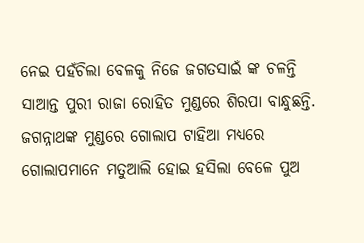ନେଇ ପହଁଚିଲା ବେଳକୁ ନିଜେ ଜଗତସାଇଁ ଙ୍କ ଚଳନ୍ତି ସାଆନ୍ତ ପୁରୀ ରାଜା ରୋହିତ ମୁଣ୍ଡରେ ଶିରପା ବାନ୍ଧୁଛନ୍ତି. ଜଗନ୍ନାଥଙ୍କ ମୁଣ୍ଡରେ ଗୋଲାପ ଟାହିଆ ମଧ୍ୟରେ ଗୋଲାପମାନେ ମତୁଆଲି ହୋଇ ହସିଲା ବେଳେ ପୁଅ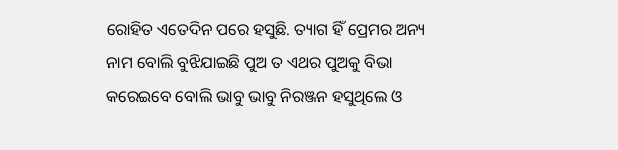ରୋହିତ ଏତେଦିନ ପରେ ହସୁଛି. ତ୍ୟାଗ ହିଁ ପ୍ରେମର ଅନ୍ୟ ନାମ ବୋଲି ବୁଝିଯାଇଛି ପୁଅ ତ ଏଥର ପୁଅକୁ ବିଭା କରେଇବେ ବୋଲି ଭାବୁ ଭାବୁ ନିରଞ୍ଜନ ହସୁଥିଲେ ଓ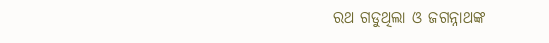ରଥ ଗଡୁଥିଲା ଓ ଜଗନ୍ନାଥଙ୍କ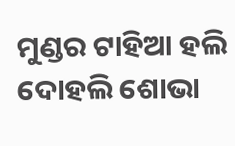ମୁଣ୍ଡର ଟାହିଆ ହଲି ଦୋହଲି ଶୋଭା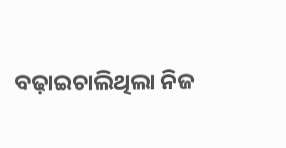ବଢ଼ାଇଚାଲିଥିଲା ନିଜ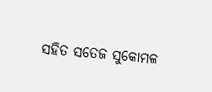ସହିତ ସତେଜ ସୁକୋମଳ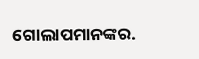ଗୋଲାପମାନଙ୍କର.